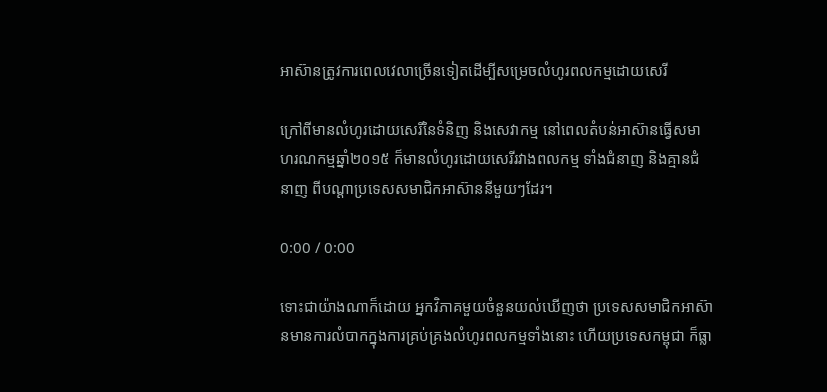អាស៊ានត្រូវការពេលវេលាច្រើនទៀតដើម្បីសម្រេចលំហូរពលកម្មដោយសេរី

ក្រៅពីមានលំហូរដោយសេរីនៃទំនិញ និងសេវាកម្ម នៅពេលតំបន់អាស៊ានធ្វើសមាហរណកម្មឆ្នាំ២០១៥ ក៏មានលំហូរដោយសេរីរវាងពលកម្ម ទាំងជំនាញ និងគ្មានជំនាញ ពីបណ្ដាប្រទេសសមាជិកអាស៊ាននីមួយៗដែរ។

0:00 / 0:00

ទោះជាយ៉ាងណាក៏ដោយ អ្នកវិភាគមួយចំនួនយល់ឃើញថា ប្រទេសសមាជិកអាស៊ានមានការលំបាកក្នុងការគ្រប់គ្រងលំហូរពលកម្មទាំងនោះ ហើយប្រទេសកម្ពុជា ក៏ធ្លា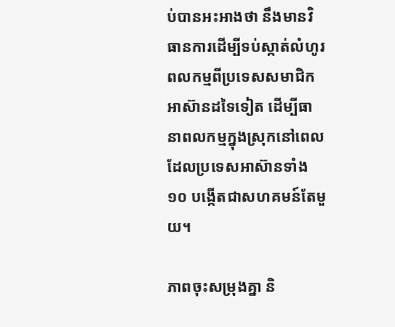ប់បានអះអាងថា នឹងមានវិធានការដើម្បីទប់ស្កាត់លំហូរពលកម្មពីប្រទេសសមាជិកអាស៊ានដទៃទៀត ដើម្បីធានាពលកម្មក្នុងស្រុកនៅពេលដែលប្រទេសអាស៊ានទាំង ១០ បង្កើតជាសហគមន៍តែមួយ។

ភាពចុះសម្រុងគ្នា និ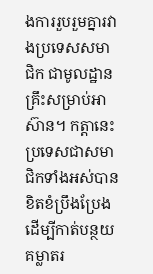ងការរួបរួមគ្នារវាងប្រទេសសមាជិក ជាមូលដ្ឋានគ្រឹះសម្រាប់អាស៊ាន។ កត្តានេះប្រទេសជាសមាជិកទាំងអស់បានខិតខំប្រឹងប្រែង ដើម្បីកាត់បន្ថយគម្លាតរ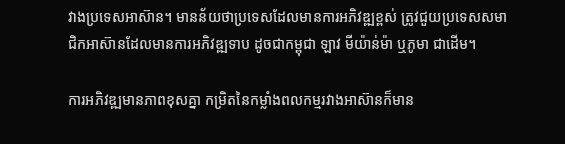វាងប្រទេសអាស៊ាន។ មានន័យថាប្រទេសដែលមានការអភិវឌ្ឍខ្ពស់ ត្រូវជួយប្រទេសសមាជិកអាស៊ានដែលមានការអភិវឌ្ឍទាប ដូចជាកម្ពុជា ឡាវ មីយ៉ាន់ម៉ា ឬភូមា ជាដើម។

ការអភិវឌ្ឍមានភាពខុសគ្នា កម្រិតនៃកម្លាំងពលកម្មរវាងអាស៊ានក៏មាន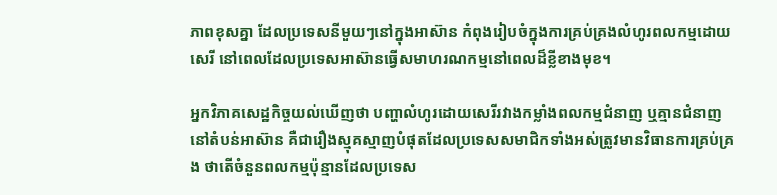ភាពខុសគ្នា ដែលប្រទេសនីមួយៗនៅក្នុងអាស៊ាន កំពុងរៀបចំក្នុងការគ្រប់គ្រងលំហូរពលកម្មដោយសេរី នៅពេលដែលប្រទេសអាស៊ានធ្វើសមាហរណកម្មនៅពេលដ៏ខ្លីខាងមុខ។

អ្នកវិភាគសេដ្ឋកិច្ចយល់ឃើញថា បញ្ហាលំហូរដោយសេរីរវាងកម្លាំងពលកម្មជំនាញ ឬគ្មានជំនាញនៅតំបន់អាស៊ាន គឺជារឿងស្មុគស្មាញបំផុតដែលប្រទេសសមាជិកទាំងអស់ត្រូវមានវិធានការគ្រប់គ្រង ថាតើចំនួនពលកម្មប៉ុន្មានដែលប្រទេស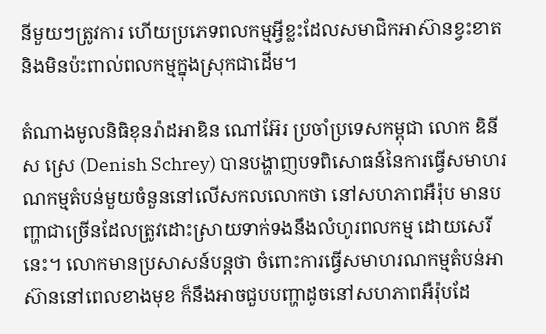នីមួយៗត្រូវការ ហើយប្រភេទពលកម្មអ្វីខ្លះដែលសមាជិកអាស៊ានខ្វះខាត និងមិនប៉ះពាល់ពលកម្មក្នុងស្រុកជាដើម។

តំណាងមូលនិធិខុនរ៉ាដអាឌិន ណៅអ៊ែរ ប្រចាំប្រទេសកម្ពុជា លោក ឌិនីស ស្រេ (Denish Schrey) បានបង្ហាញបទពិសោធន៍នៃការធ្វើសមាហរណកម្មតំបន់មួយចំនួននៅលើសកលលោកថា នៅសហភាពអឺរ៉ុប មានបញ្ហាជាច្រើនដែលត្រូវដោះស្រាយទាក់ទងនឹងលំហូរពលកម្ម ដោយសេរី នេះ។ លោកមានប្រសាសន៍បន្តថា ចំពោះការធ្វើសមាហរណកម្មតំបន់អាស៊ាននៅពេលខាងមុខ ក៏នឹងអាចជួបបញ្ហាដូចនៅសហភាពអឺរ៉ុបដែ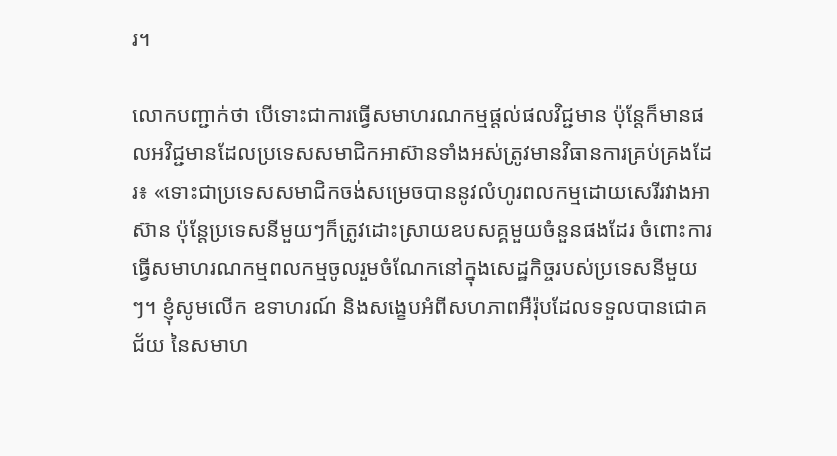រ។

លោកបញ្ជាក់ថា បើទោះជាការធ្វើសមាហរណកម្មផ្ដល់ផលវិជ្ជមាន ប៉ុន្តែក៏មានផលអវិជ្ជមានដែលប្រទេសសមាជិកអាស៊ានទាំងអស់ត្រូវមានវិធានការគ្រប់គ្រងដែរ៖ «ទោះជាប្រទេសសមាជិកចង់សម្រេចបាននូវលំហូរពលកម្មដោយសេរីរវាងអាស៊ាន ប៉ុន្តែប្រទេសនីមួយៗក៏ត្រូវដោះស្រាយឧបសគ្គមួយចំនួនផងដែរ ចំពោះការធ្វើសមាហរណកម្មពលកម្មចូលរួមចំណែកនៅក្នុងសេដ្ឋកិច្ចរបស់ប្រទេសនីមួយៗ។ ខ្ញុំសូមលើក ឧទាហរណ៍ និងសង្ខេបអំពីសហភាពអឺរ៉ុបដែលទទួលបានជោគជ័យ នៃសមាហ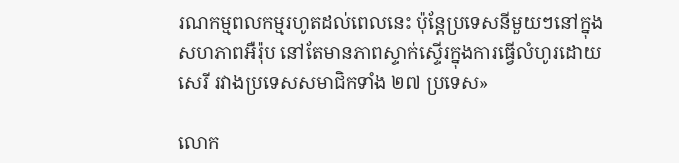រណកម្មពលកម្មរហូតដល់ពេលនេះ ប៉ុន្តែប្រទេសនីមួយៗនៅក្នុងសហភាពអឺរ៉ុប នៅតែមានភាពស្ទាក់ស្ទើរក្នុងការធ្វើលំហូរដោយសេរី រវាងប្រទេសសមាជិកទាំង ២៧ ប្រទេស»

លោក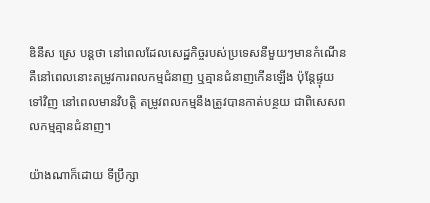ឌិនីស ស្រេ បន្តថា នៅពេលដែលសេដ្ឋកិច្ចរបស់ប្រទេសនីមួយៗមានកំណើន គឺនៅពេលនោះតម្រូវការពលកម្មជំនាញ ឬគ្មានជំនាញកើនឡើង ប៉ុន្តែផ្ទុយទៅវិញ នៅពេលមានវិបត្តិ តម្រូវពលកម្មនឹងត្រូវបានកាត់បន្ថយ ជាពិសេសពលកម្មគ្មានជំនាញ។

យ៉ាងណាក៏ដោយ ទីប្រឹក្សា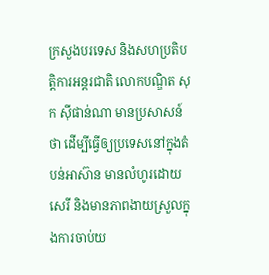ក្រសួងបរទេស និងសហប្រតិបត្តិការអន្តរជាតិ លោកបណ្ឌិត សុក ស៊ីផាន់ណា មានប្រសាសន៍ថា ដើម្បីធ្វើឲ្យប្រទេសនៅក្នុងតំបន់អាស៊ាន មានលំហូរដោយសេរី និងមានភាពងាយស្រួលក្នុងការចាប់យ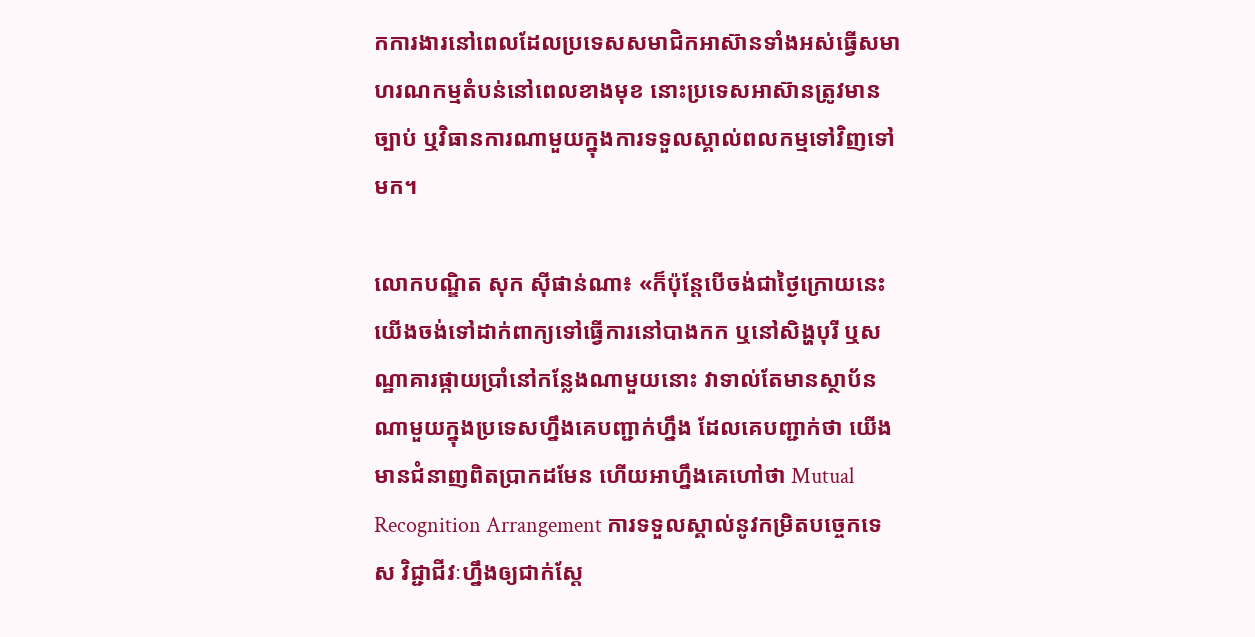កការងារនៅពេលដែលប្រទេសសមាជិកអាស៊ានទាំងអស់ធ្វើសមាហរណកម្មតំបន់នៅពេលខាងមុខ នោះប្រទេសអាស៊ានត្រូវមានច្បាប់ ឬវិធានការណាមួយក្នុងការទទួលស្គាល់ពលកម្មទៅវិញទៅមក។

លោកបណ្ឌិត សុក ស៊ីផាន់ណា៖ «ក៏ប៉ុន្តែបើចង់ជាថ្ងៃក្រោយនេះ យើងចង់ទៅដាក់ពាក្យទៅធ្វើការនៅបាងកក ឬនៅសិង្ហបុរី ឬសណ្ឋាគារផ្កាយប្រាំនៅកន្លែងណាមួយនោះ វាទាល់តែមានស្ថាប័នណាមួយក្នុងប្រទេសហ្នឹងគេបញ្ជាក់ហ្នឹង ដែលគេបញ្ជាក់ថា យើងមានជំនាញពិតប្រាកដមែន ហើយអាហ្នឹងគេហៅថា Mutual Recognition Arrangement ការទទួលស្គាល់នូវកម្រិតបច្ចេកទេស វិជ្ជាជីវៈហ្នឹងឲ្យជាក់ស្ដែ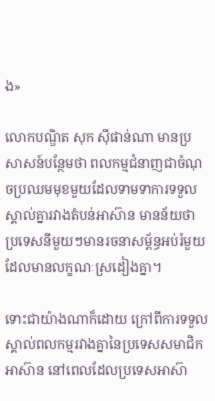ង»

លោកបណ្ឌិត សុក ស៊ីផាន់ណា មានប្រសាសន៍បន្ថែមថា ពលកម្មជំនាញជាចំណុចប្រឈមមុខមួយដែលទាមទាការទទួលស្គាល់គ្នារវាងតំបន់អាស៊ាន មានន័យថា ប្រទេសនីមួយៗមានរចនាសម្ព័ន្ធអប់រំមួយដែលមានលក្ខណៈស្រដៀងគ្នា។

ទោះជាយ៉ាងណាក៏ដោយ ក្រៅពីការទទួលស្គាល់ពលកម្មរវាងគ្នានៃប្រទេសសមាជិកអាស៊ាន នៅពេលដែលប្រទេសអាស៊ា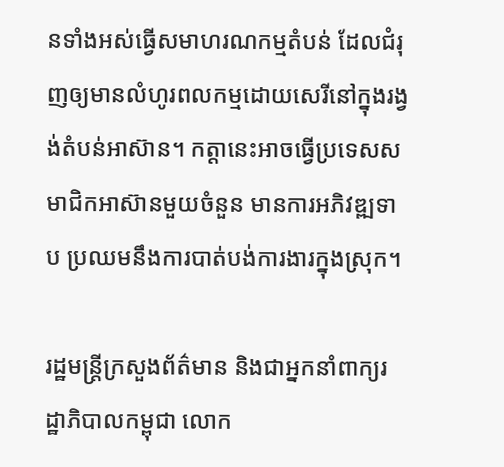នទាំងអស់ធ្វើសមាហរណកម្មតំបន់ ដែលជំរុញឲ្យមានលំហូរពលកម្មដោយសេរីនៅក្នុងរង្វង់តំបន់អាស៊ាន។ កត្តានេះអាចធ្វើប្រទេសសមាជិកអាស៊ានមួយចំនួន មានការអភិវឌ្ឍទាប ប្រឈមនឹងការបាត់បង់ការងារក្នុងស្រុក។

រដ្ឋមន្ត្រីក្រសួងព័ត៌មាន និងជាអ្នកនាំពាក្យរដ្ឋាភិបាលកម្ពុជា លោក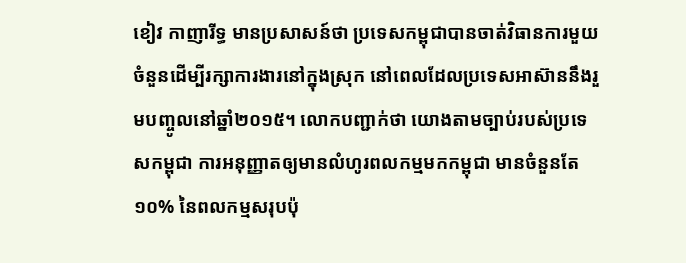ខៀវ កាញារីទ្ធ មានប្រសាសន៍ថា ប្រទេសកម្ពុជាបានចាត់វិធានការមួយចំនួនដើម្បីរក្សាការងារនៅក្នុងស្រុក នៅពេលដែលប្រទេសអាស៊ាននឹងរួមបញ្ចូលនៅឆ្នាំ២០១៥។ លោកបញ្ជាក់ថា យោងតាមច្បាប់របស់ប្រទេសកម្ពុជា ការអនុញ្ញាតឲ្យមានលំហូរពលកម្មមកកម្ពុជា មានចំនួនតែ ១០% នៃពលកម្មសរុបប៉ុ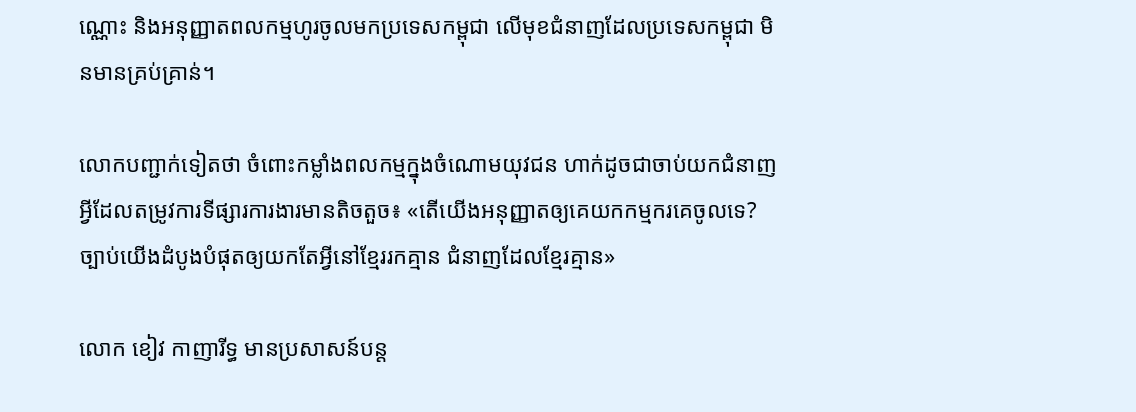ណ្ណោះ និងអនុញ្ញាតពលកម្មហូរចូលមកប្រទេសកម្ពុជា លើមុខជំនាញដែលប្រទេសកម្ពុជា មិនមានគ្រប់គ្រាន់។

លោកបញ្ជាក់ទៀតថា ចំពោះកម្លាំងពលកម្មក្នុងចំណោមយុវជន ហាក់ដូចជាចាប់យកជំនាញអ្វីដែលតម្រូវការទីផ្សារការងារមានតិចតួច៖ «តើយើងអនុញ្ញាតឲ្យគេយកកម្មករគេចូលទេ? ច្បាប់យើងដំបូងបំផុតឲ្យយកតែអ្វីនៅខ្មែររកគ្មាន ជំនាញដែលខ្មែរគ្មាន»

លោក ខៀវ កាញារីទ្ធ មានប្រសាសន៍បន្ត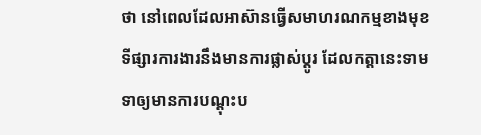ថា នៅពេលដែលអាស៊ានធ្វើសមាហរណកម្មខាងមុខ ទីផ្សារការងារនឹងមានការផ្លាស់ប្ដូរ ដែលកត្តានេះទាមទាឲ្យមានការបណ្ដុះប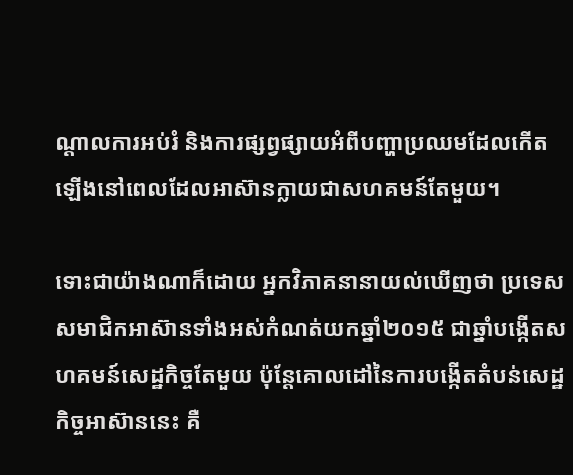ណ្ដាលការអប់រំ និងការផ្សព្វផ្សាយអំពីបញ្ហាប្រឈមដែលកើតឡើងនៅពេលដែលអាស៊ានក្លាយជាសហគមន៍តែមួយ។

ទោះជាយ៉ាងណាក៏ដោយ អ្នកវិភាគនានាយល់ឃើញថា ប្រទេសសមាជិកអាស៊ានទាំងអស់កំណត់យកឆ្នាំ២០១៥ ជាឆ្នាំបង្កើតសហគមន៍សេដ្ឋកិច្ចតែមួយ ប៉ុន្តែគោលដៅនៃការបង្កើតតំបន់សេដ្ឋកិច្ចអាស៊ាននេះ គឺ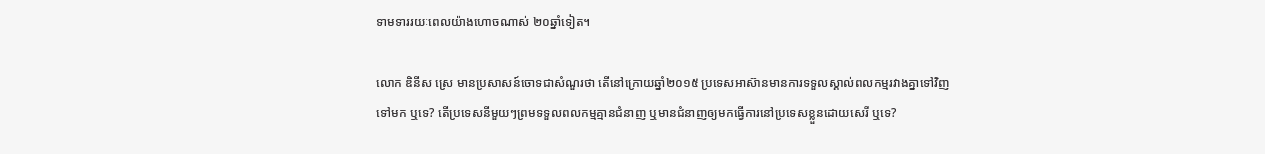ទាមទាររយៈពេលយ៉ាងហោចណាស់ ២០ឆ្នាំទៀត។

លោក ឌិនីស ស្រេ មានប្រសាសន៍ចោទជាសំណួរថា តើនៅក្រោយឆ្នាំ២០១៥ ប្រទេសអាស៊ានមានការទទួលស្គាល់ពលកម្មរវាងគ្នាទៅវិញទៅមក ឬទេ? តើប្រទេសនីមួយៗព្រមទទួលពលកម្មគ្មានជំនាញ ឬមានជំនាញឲ្យមកធ្វើការនៅប្រទេសខ្លួនដោយសេរី ឬទេ?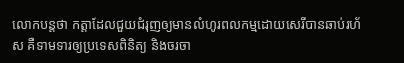លោកបន្តថា កត្តាដែលជួយជំរុញឲ្យមានលំហូរពលកម្មដោយសេរីបានឆាប់រហ័ស គឺទាមទារឲ្យប្រទេសពិនិត្យ និងចរចា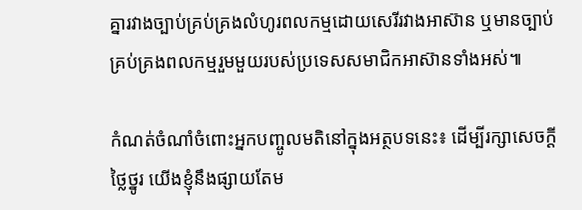គ្នារវាងច្បាប់គ្រប់គ្រងលំហូរពលកម្មដោយសេរីរវាងអាស៊ាន ឬមានច្បាប់គ្រប់គ្រងពលកម្មរួមមួយរបស់ប្រទេសសមាជិកអាស៊ានទាំងអស់៕

កំណត់ចំណាំចំពោះអ្នកបញ្ចូលមតិនៅក្នុងអត្ថបទនេះ៖ ដើម្បីរក្សាសេចក្ដីថ្លៃថ្នូរ យើងខ្ញុំនឹងផ្សាយតែម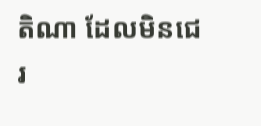តិណា ដែលមិនជេរ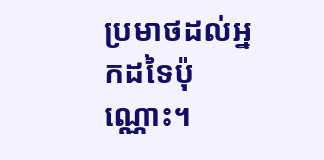ប្រមាថដល់អ្នកដទៃប៉ុណ្ណោះ។